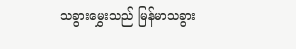သခွားမွှေးသည် မြန်မာသခွား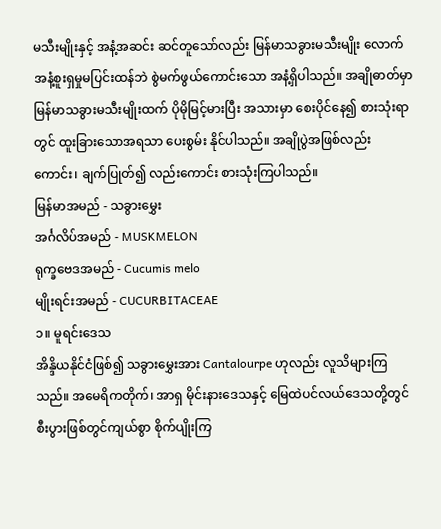မသီးမျိုးနှင့် အနံ့အဆင်း ဆင်တူသော်လည်း မြန်မာသခွားမသီးမျိုး လောက် အနံ့စူးရှမှုမပြင်းထန်ဘဲ စွဲမက်ဖွယ်ကောင်းသော အနံ့ရှိပါသည်။ အချိုဓာတ်မှာ မြန်မာသခွားမသီးမျိုးထက် ပိုမိုမြင့်မားပြီး အသားမှာ စေးပိုင်နေ၍ စားသုံးရာတွင် ထူးခြားသောအရသာ ပေးစွမ်း နိုင်ပါသည်။ အချိုပွဲအဖြစ်လည်းကောင်း၊ ချက်ပြုတ်၍ လည်းကောင်း စားသုံးကြပါသည်။
မြန်မာအမည် - သခွားမွှေး
အင်္ဂလိပ်အမည် - MUSKMELON
ရုက္ခဗေဒအမည် - Cucumis melo
မျိုးရင်းအမည် - CUCURBITACEAE
၁။ မူရင်းဒေသ
အိန္ဒိယနိုင်ငံဖြစ်၍ သခွားမွှေးအား Cantalourpe ဟုလည်း လူသိများကြသည်။ အမေရိကတိုက်၊ အာရှ မိုင်းနားဒေသနှင့် မြေထဲပင်လယ်ဒေသတို့တွင် စီးပွားဖြစ်တွင်ကျယ်စွာ စိုက်ပျိုးကြ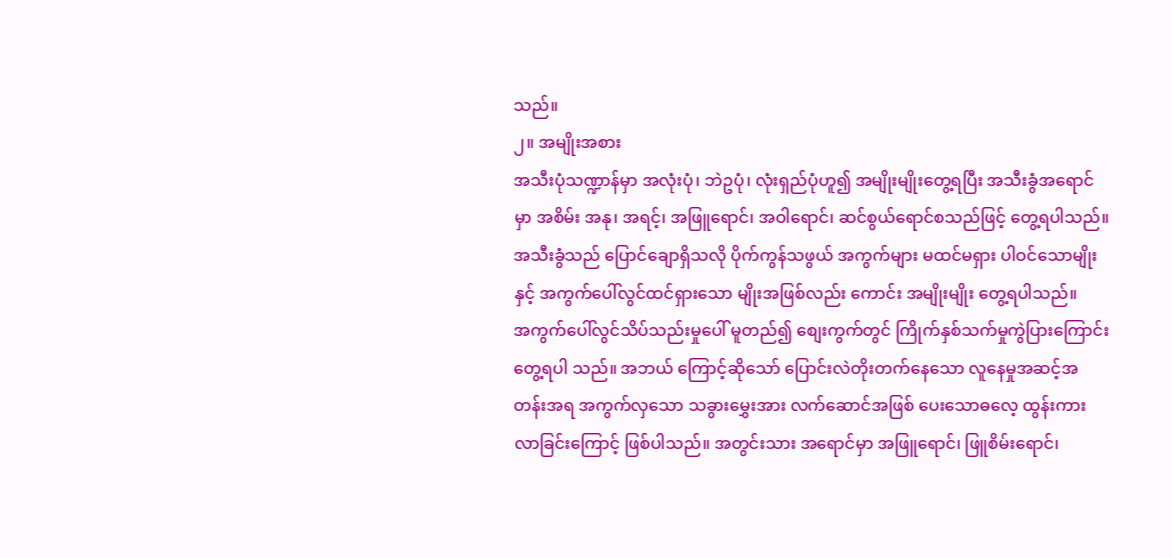သည်။
၂။ အမျိုးအစား
အသီးပုံသဏ္ဍာန်မှာ အလုံးပုံ၊ ဘဲဥပုံ၊ လုံးရှည်ပုံဟူ၍ အမျိုးမျိုးတွေ့ရပြီး အသီးခွံအရောင်မှာ အစိမ်း အနု၊ အရင့်၊ အဖြူရောင်၊ အဝါရောင်၊ ဆင်စွယ်ရောင်စသည်ဖြင့် တွေ့ရပါသည်။ အသီးခွံသည် ပြောင်ချောရှိသလို ပိုက်ကွန်သဖွယ် အကွက်များ မထင်မရှား ပါဝင်သောမျိုးနှင့် အကွက်ပေါ်လွင်ထင်ရှားသော မျိုးအဖြစ်လည်း ကောင်း အမျိုးမျိုး တွေ့ရပါသည်။
အကွက်ပေါ်လွင်သိပ်သည်းမှုပေါ် မူတည်၍ စျေးကွက်တွင် ကြိုက်နှစ်သက်မှုကွဲပြားကြောင်းတွေ့ရပါ သည်။ အဘယ် ကြောင့်ဆိုသော် ပြောင်းလဲတိုးတက်နေသော လူနေမှုအဆင့်အတန်းအရ အကွက်လှသော သခွားမွှေးအား လက်ဆောင်အဖြစ် ပေးသောဓလေ့ ထွန်းကားလာခြင်းကြောင့် ဖြစ်ပါသည်။ အတွင်းသား အရောင်မှာ အဖြူရောင်၊ ဖြူစိမ်းရောင်၊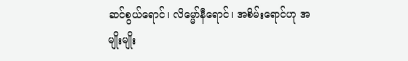ဆင်စွယ်ရောင်၊ လိမ္မော်နီရောင်၊ အစိမ်းရောင်ဟု အမျိုးမျိုး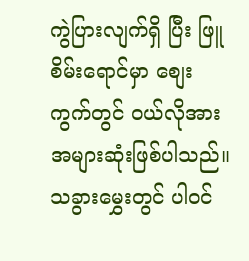ကွဲပြားလျက်ရှိ ပြီး ဖြူစိမ်းရောင်မှာ စျေးကွက်တွင် ဝယ်လိုအား အများဆုံးဖြစ်ပါသည်။
သခွားမွှေးတွင် ပါဝင်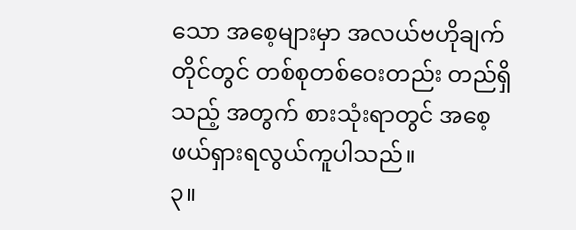သော အစေ့များမှာ အလယ်ဗဟိုချက်တိုင်တွင် တစ်စုတစ်ဝေးတည်း တည်ရှိသည့် အတွက် စားသုံးရာတွင် အစေ့ဖယ်ရှားရလွယ်ကူပါသည်။
၃။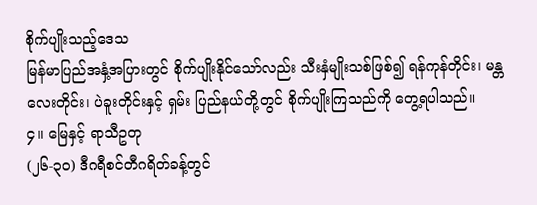စိုက်ပျိုးသည့်ဒေသ
မြန်မာပြည်အနှံ့အပြားတွင် စိုက်ပျိုးနိုင်သော်လည်း သီးနှံမျိုးသစ်ဖြစ်၍ ရန်ကုန်တိုင်း၊ မန္တလေးတိုင်း၊ ပဲခူးတိုင်းနှင့် ရှမ်း ပြည်နယ်တို့တွင် စိုက်ပျိုးကြသည်ကို တွေ့ရပါသည်။
၄။ မြေနှင့် ရာသီဥတု
(၂၆-၃၀) ဒီဂရီစင်တီဂရိတ်ခန့်တွင်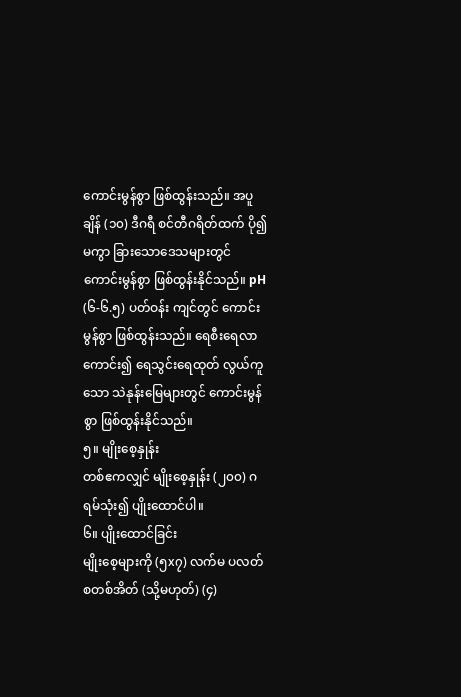ကောင်းမွန်စွာ ဖြစ်ထွန်းသည်။ အပူချိန် (၁၀) ဒီဂရီ စင်တီဂရိတ်ထက် ပို၍ မကွာ ခြားသောဒေသများတွင် ကောင်းမွန်စွာ ဖြစ်ထွန်းနိုင်သည်။ pH (၆-၆.၅) ပတ်ဝန်း ကျင်တွင် ကောင်းမွန်စွာ ဖြစ်ထွန်းသည်။ ရေစီးရေလာကောင်း၍ ရေသွင်းရေထုတ် လွယ်ကူသော သဲနုန်းမြေများတွင် ကောင်းမွန်စွာ ဖြစ်ထွန်းနိုင်သည်။
၅။ မျိုးစေ့နှုန်း
တစ်ဧကလျှင် မျိုးစေ့နှုန်း (၂၀၀) ဂရမ်သုံး၍ ပျိုးထောင်ပါ။
၆။ ပျိုးထောင်ခြင်း
မျိုးစေ့များကို (၅x၇) လက်မ ပလတ်စတစ်အိတ် (သို့မဟုတ်) (၄)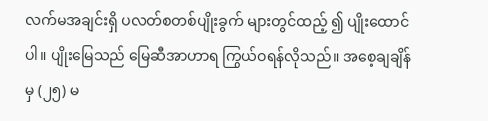လက်မအချင်းရှိ ပလတ်စတစ်ပျိုးခွက် များတွင်ထည့် ၍ ပျိုးထောင်ပါ။ ပျိုးမြေသည် မြေဆီအာဟာရ ကြွယ်ဝရန်လိုသည်။ အစေ့ချချိန်မှ (၂၅) မ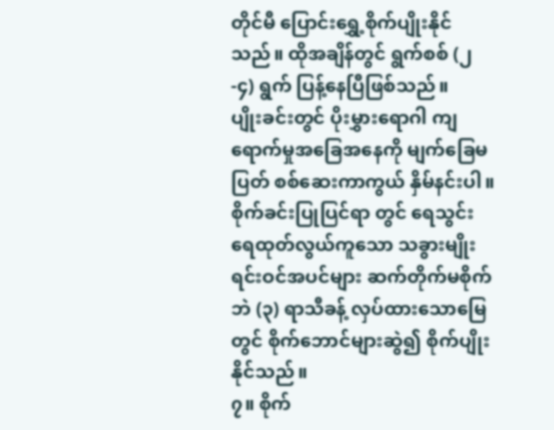တိုင်မီ ပြောင်းရွှေ့စိုက်ပျိုးနိုင် သည်။ ထိုအချိန်တွင် ရွက်စစ် (၂-၄) ရွက် ပြန့်နေပြီဖြစ်သည်။
ပျိုးခင်းတွင် ပိုးမွှားရောဂါ ကျရောက်မှုအခြေအနေကို မျက်ခြေမပြတ် စစ်ဆေးကာကွယ် နှိမ်နင်းပါ။ စိုက်ခင်းပြုပြင်ရာ တွင် ရေသွင်းရေထုတ်လွယ်ကူသော သခွားမျိုးရင်းဝင်အပင်များ ဆက်တိုက်မစိုက်ဘဲ (၃) ရာသီခန့် လှပ်ထားသောမြေတွင် စိုက်ဘောင်များဆွဲ၍ စိုက်ပျိုးနိုင်သည်။
၇။ စိုက်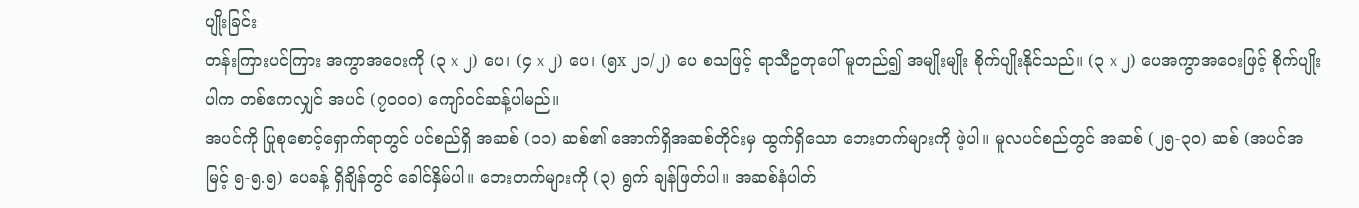ပျိုးခြင်း
တန်းကြားပင်ကြား အကွာအဝေးကို (၃ x ၂) ပေ၊ (၄ x ၂) ပေ၊ (၅x ၂၁/၂) ပေ စသဖြင့် ရာသီဥတုပေါ် မူတည်၍ အမျိုးမျိုး စိုက်ပျိုးနိုင်သည်။ (၃ x ၂) ပေအကွာအဝေးဖြင့် စိုက်ပျိုးပါက တစ်ဧကလျှင် အပင် (၇၀၀၀) ကျော်ဝင်ဆန့်ပါမည်။
အပင်ကို ပြုစုစောင့်ရှောက်ရာတွင် ပင်စည်ရှိ အဆစ် (၁၁) ဆစ်၏ အောက်ရှိအဆစ်တိုင်းမှ ထွက်ရှိသော ဘေးတက်များကို ဖဲ့ပါ။ မူလပင်စည်တွင် အဆစ် (၂၅-၃၀) ဆစ် (အပင်အမြင့် ၅-၅.၅) ပေခန့် ရှိချိန်တွင် ခေါင်နှိမ်ပါ။ ဘေးတက်များကို (၃) ရွက် ချန်ဖြတ်ပါ။ အဆစ်နံပါတ်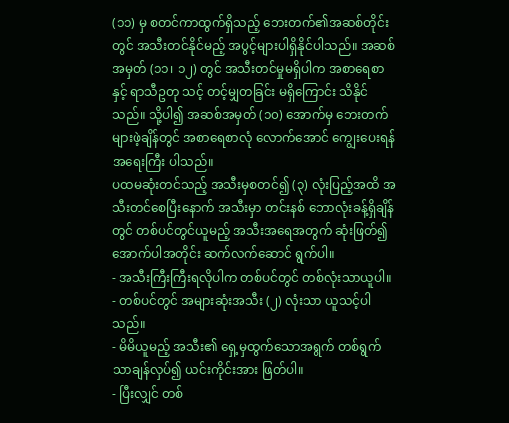(၁၁) မှ စတင်ကာထွက်ရှိသည့် ဘေးတက်၏အဆစ်တိုင်းတွင် အသီးတင်နိုင်မည့် အပွင့်များပါရှိနိုင်ပါသည်။ အဆစ်အမှတ် (၁၁၊ ၁၂) တွင် အသီးတင်မှုမရှိပါက အစာရေစာနှင့် ရာသီဥတု သင့် တင့်မျှတခြင်း မရှိကြောင်း သိနိုင်သည်။ သို့ပါ၍ အဆစ်အမှတ် (၁၀) အောက်မှ ဘေးတက်များဖဲ့ချိန်တွင် အစာရေစာလုံ လောက်အောင် ကျွေးပေးရန် အရေးကြီး ပါသည်။
ပထမဆုံးတင်သည့် အသီးမှစတင်၍ (၃) လုံးပြည့်အထိ အသီးတင်စေပြီးနောက် အသီးမှာ တင်းနစ် ဘောလုံးခန့်ရှိချိန်တွင် တစ်ပင်တွင်ယူမည့် အသီးအရေအတွက် ဆုံးဖြတ်၍ အောက်ပါအတိုင်း ဆက်လက်ဆောင် ရွက်ပါ။
- အသီးကြီးကြီးရလိုပါက တစ်ပင်တွင် တစ်လုံးသာယူပါ။
- တစ်ပင်တွင် အများဆုံးအသီး (၂) လုံးသာ ယူသင့်ပါသည်။
- မိမိယူမည့် အသီး၏ ရှေ့မှထွက်သောအရွက် တစ်ရွက်သာချန်လှပ်၍ ယင်းကိုင်းအား ဖြတ်ပါ။
- ပြီးလျှင် တစ်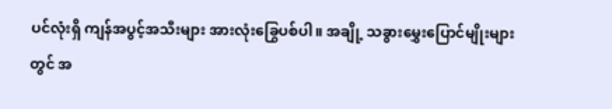ပင်လုံးရှိ ကျန်အပွင့်အသီးများ အားလုံးခြွေပစ်ပါ။ အချို့ သခွားမွှေးပြောင်မျိုးများတွင် အ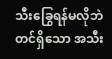သီးခြွေရန်မလိုဘဲ တင်ရှိသော အသီး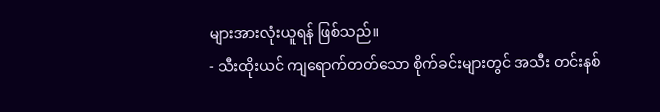များအားလုံးယူရန် ဖြစ်သည်။
- သီးထိုးယင် ကျရောက်တတ်သော စိုက်ခင်းများတွင် အသီး တင်းနစ်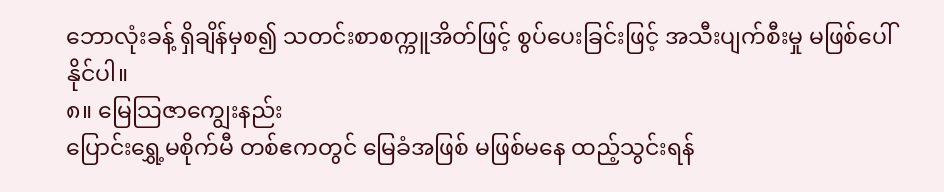ဘောလုံးခန့် ရှိချိန်မှစ၍ သတင်းစာစက္ကူအိတ်ဖြင့် စွပ်ပေးခြင်းဖြင့် အသီးပျက်စီးမှု မဖြစ်ပေါ်နိုင်ပါ။
၈။ မြေသြဇာကျွေးနည်း
ပြောင်းရွှေ့မစိုက်မီ တစ်ဧကတွင် မြေခံအဖြစ် မဖြစ်မနေ ထည့်သွင်းရန်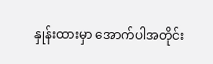နှုန်းထားမှာ အောက်ပါအတိုင်း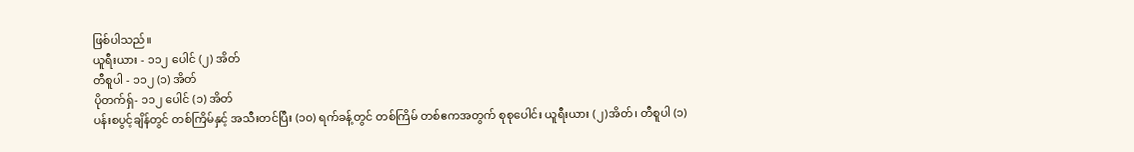ဖြစ်ပါသည်။
ယူရီးယား - ၁၁၂ ပေါင် (၂) အိတ်
တီစူပါ - ၁၁၂ (၁) အိတ်
ပိုတက်ရှ်- ၁၁၂ ပေါင် (၁) အိတ်
ပန်းစပွင့်ချိန်တွင် တစ်ကြိမ်နှင့် အသီးတင်ပြီး (၁၀) ရက်ခန့်တွင် တစ်ကြိမ် တစ်ဧကအတွက် စုစုပေါင်း ယူရီးယား (၂)အိတ်၊ တီစူပါ (၁)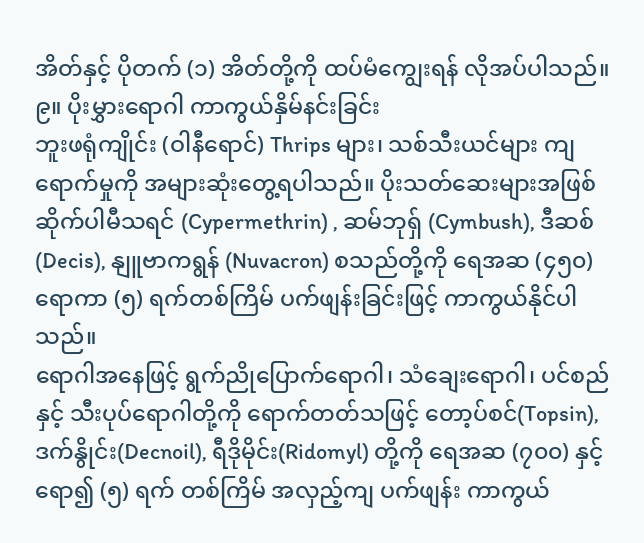အိတ်နှင့် ပိုတက် (၁) အိတ်တို့ကို ထပ်မံကျွေးရန် လိုအပ်ပါသည်။
၉။ ပိုးမွှားရောဂါ ကာကွယ်နှိမ်နင်းခြင်း
ဘူးဖရုံကျိုင်း (ဝါနီရောင်) Thrips များ၊ သစ်သီးယင်များ ကျရောက်မှုကို အများဆုံးတွေ့ရပါသည်။ ပိုးသတ်ဆေးများအဖြစ် ဆိုက်ပါမီသရင် (Cypermethrin) , ဆမ်ဘုရှ် (Cymbush), ဒီဆစ် (Decis), နျူဗာကရွန် (Nuvacron) စသည်တို့ကို ရေအဆ (၄၅၀) ရောကာ (၅) ရက်တစ်ကြိမ် ပက်ဖျန်းခြင်းဖြင့် ကာကွယ်နိုင်ပါသည်။
ရောဂါအနေဖြင့် ရွက်ညိုပြောက်ရောဂါ၊ သံချေးရောဂါ၊ ပင်စည်နှင့် သီးပုပ်ရောဂါတို့ကို ရောက်တတ်သဖြင့် တော့ပ်စင်(Topsin), ဒက်နွိုင်း(Decnoil), ရီဒိုမိုင်း(Ridomyl) တို့ကို ရေအဆ (၇၀၀) နှင့် ရော၍ (၅) ရက် တစ်ကြိမ် အလှည့်ကျ ပက်ဖျန်း ကာကွယ်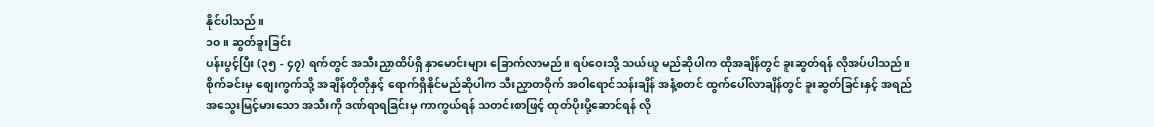နိုင်ပါသည်။
၁၀။ ဆွတ်ခူးခြင်း
ပန်းပွင့်ပြီး (၃၅ - ၄၇) ရက်တွင် အသီးညှာထိပ်ရှိ နှာမောင်းများ ခြောက်လာမည်။ ရပ်ဝေးသို့ သယ်ယူ မည်ဆိုပါက ထိုအချိန်တွင် ခူးဆွတ်ရန် လိုအပ်ပါသည်။ စိုက်ခင်းမှ စျေးကွက်သို့ အချိန်တိုတိုနှင့် ရောက်ရှိနိုင်မည်ဆိုပါက သီးညှာတဝိုက် အဝါရောင်သန်းချိန် အနံ့စတင် ထွက်ပေါ်လာချိန်တွင် ခူးဆွတ်ခြင်းနှင့် အရည်အသွေးမြင့်မားသော အသီးကို ဒဏ်ရာရခြင်းမှ ကာကွယ်ရန် သတင်းစာဖြင့် ထုတ်ပိုးပို့ဆောင်ရန် လို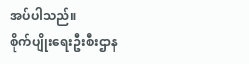အပ်ပါသည်။
စိုက်ပျိုးရေးဦးစီးဌာန